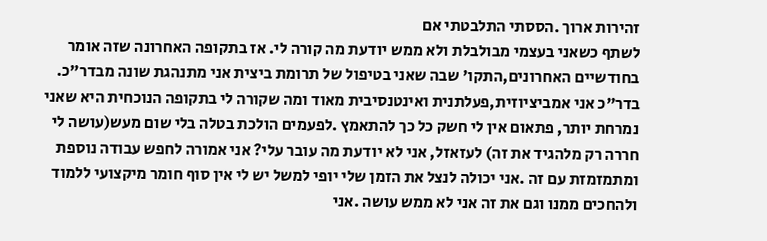זהירות ארוך .הססתי התלבטתי אם
לשתף כשאני בעצמי מבולבלת ולא ממש יודעת מה קורה לי. אז בתקופה האחרונה שזה אומר בחודשיים האחרונים,התקו' שבה שאני בטיפול של תרומת ביצית אני מתנהגת שונה מבדר"כ. בדר"כ אני אמביציוזית,פעלתנית ואינטנסיבית מאוד ומה שקורה לי בתקופה הנוכחית היא שאני נמרחת יותר, פתאום אין לי חשק כל כך להתאמץ .לפעמים הולכת בטלה בלי שום מעש(עושה לי חררה רק מלהגיד את זה) לעזאזל, אני לא יודעת מה עובר עלי? אני אמורה לחפש עבודה נוספת ומתמזמזת עם זה .אני יכולה לנצל את הזמן שלי יופי למשל יש לי אין סוף חומר מיקצועי ללמוד ולהחכים ממנו וגם את זה אני לא ממש עושה .אני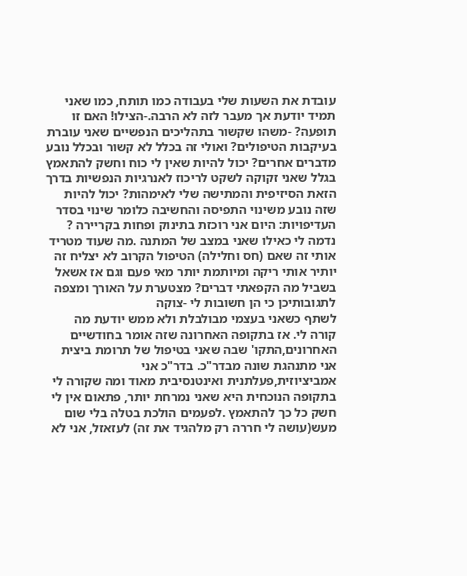עובדת את השעות שלי בעבודה כמו תותח, כמו שאני תמיד יודעת אך מעבר לזה לא הרבה.-הצילו! האם זו תופעה? -משהו שקשור בתהליכים הנפשיים שאני עוברת בעיקבות הטיפולים? ואולי זה בכלל לא קשור ובכלל נובע מדברים אחרים? יכול להיות שאין לי כוח וחשק להתאמץ בגלל שאני זקוקה לשקט לריכוז לאנרגיות הנפשיות בדרך הזאת הסיזיפית והמתישה שלי לאימהות? יכול להיות שזה נובע משינוי התפיסה והחשיבה כלומר שינוי בסדר העדיפויות: היום אני רוכזת בתינוק ופחות בקריירה ? נדמה לי כאילו שאני במצב של המתנה .מה שעוד מטריד אותי זה שאם (חס וחלילה) הטיפול הקרוב לא יצליח זה יותיר אותי ריקה ומיותמת יותר מאי פעם וגם אז אשאל בשביל מה הקפאתי דברים? מצטערת על האורך ומצפה לתגובותיכן כי הן חשובות לי -צוקה
לשתף כשאני בעצמי מבולבלת ולא ממש יודעת מה קורה לי. אז בתקופה האחרונה שזה אומר בחודשיים האחרונים,התקו' שבה שאני בטיפול של תרומת ביצית אני מתנהגת שונה מבדר"כ. בדר"כ אני אמביציוזית,פעלתנית ואינטנסיבית מאוד ומה שקורה לי בתקופה הנוכחית היא שאני נמרחת יותר, פתאום אין לי חשק כל כך להתאמץ .לפעמים הולכת בטלה בלי שום מעש(עושה לי חררה רק מלהגיד את זה) לעזאזל, אני לא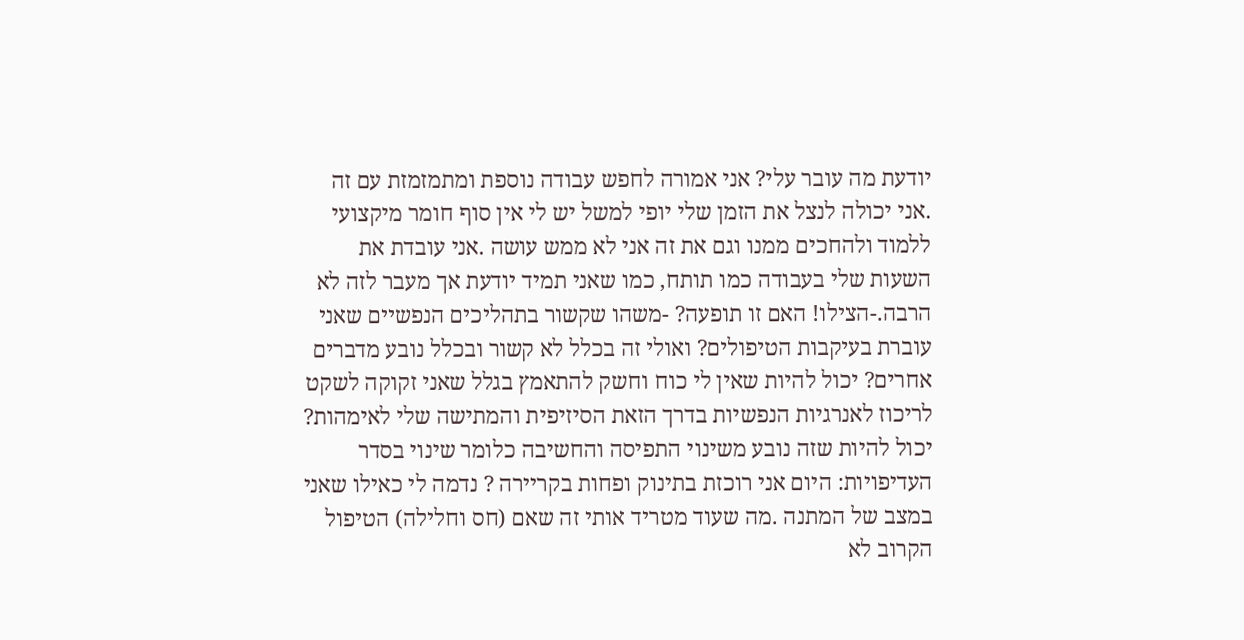יודעת מה עובר עלי? אני אמורה לחפש עבודה נוספת ומתמזמזת עם זה .אני יכולה לנצל את הזמן שלי יופי למשל יש לי אין סוף חומר מיקצועי ללמוד ולהחכים ממנו וגם את זה אני לא ממש עושה .אני עובדת את השעות שלי בעבודה כמו תותח, כמו שאני תמיד יודעת אך מעבר לזה לא הרבה.-הצילו! האם זו תופעה? -משהו שקשור בתהליכים הנפשיים שאני עוברת בעיקבות הטיפולים? ואולי זה בכלל לא קשור ובכלל נובע מדברים אחרים? יכול להיות שאין לי כוח וחשק להתאמץ בגלל שאני זקוקה לשקט לריכוז לאנרגיות הנפשיות בדרך הזאת הסיזיפית והמתישה שלי לאימהות? יכול להיות שזה נובע משינוי התפיסה והחשיבה כלומר שינוי בסדר העדיפויות: היום אני רוכזת בתינוק ופחות בקריירה ? נדמה לי כאילו שאני במצב של המתנה .מה שעוד מטריד אותי זה שאם (חס וחלילה) הטיפול הקרוב לא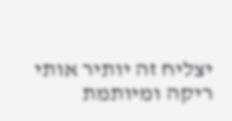יצליח זה יותיר אותי ריקה ומיותמת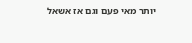יותר מאי פעם וגם אז אשאל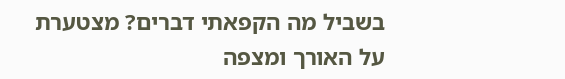בשביל מה הקפאתי דברים? מצטערת על האורך ומצפה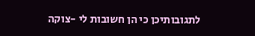לתגובותיכן כי הן חשובות לי -צוקה